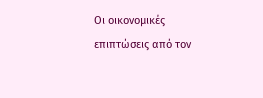Οι οικονομικές επιπτώσεις από τον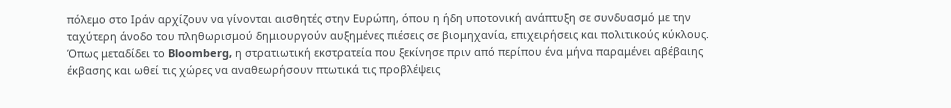πόλεμο στο Ιράν αρχίζουν να γίνονται αισθητές στην Ευρώπη, όπου η ήδη υποτονική ανάπτυξη σε συνδυασμό με την ταχύτερη άνοδο του πληθωρισμού δημιουργούν αυξημένες πιέσεις σε βιομηχανία, επιχειρήσεις και πολιτικούς κύκλους.
Όπως μεταδίδει το Bloomberg, η στρατιωτική εκστρατεία που ξεκίνησε πριν από περίπου ένα μήνα παραμένει αβέβαιης έκβασης και ωθεί τις χώρες να αναθεωρήσουν πτωτικά τις προβλέψεις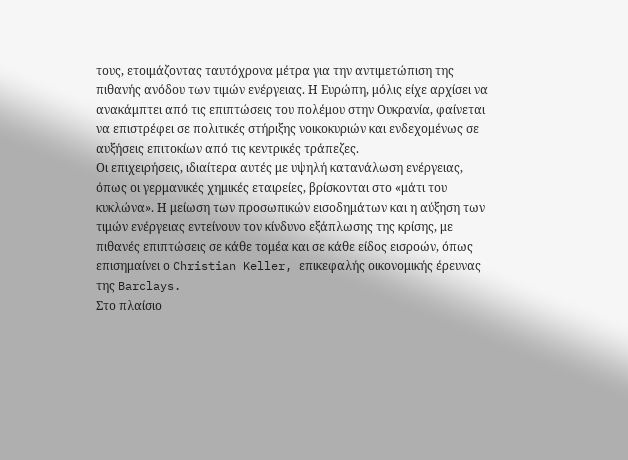τους, ετοιμάζοντας ταυτόχρονα μέτρα για την αντιμετώπιση της πιθανής ανόδου των τιμών ενέργειας. Η Ευρώπη, μόλις είχε αρχίσει να ανακάμπτει από τις επιπτώσεις του πολέμου στην Ουκρανία, φαίνεται να επιστρέφει σε πολιτικές στήριξης νοικοκυριών και ενδεχομένως σε αυξήσεις επιτοκίων από τις κεντρικές τράπεζες.
Οι επιχειρήσεις, ιδιαίτερα αυτές με υψηλή κατανάλωση ενέργειας, όπως οι γερμανικές χημικές εταιρείες, βρίσκονται στο «μάτι του κυκλώνα». Η μείωση των προσωπικών εισοδημάτων και η αύξηση των τιμών ενέργειας εντείνουν τον κίνδυνο εξάπλωσης της κρίσης, με πιθανές επιπτώσεις σε κάθε τομέα και σε κάθε είδος εισροών, όπως επισημαίνει ο Christian Keller, επικεφαλής οικονομικής έρευνας της Barclays.
Στο πλαίσιο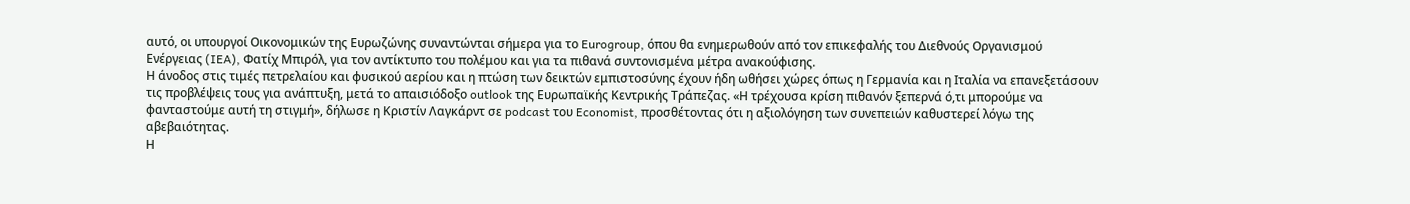αυτό, οι υπουργοί Οικονομικών της Ευρωζώνης συναντώνται σήμερα για το Eurogroup, όπου θα ενημερωθούν από τον επικεφαλής του Διεθνούς Οργανισμού Ενέργειας (IEA), Φατίχ Μπιρόλ, για τον αντίκτυπο του πολέμου και για τα πιθανά συντονισμένα μέτρα ανακούφισης.
Η άνοδος στις τιμές πετρελαίου και φυσικού αερίου και η πτώση των δεικτών εμπιστοσύνης έχουν ήδη ωθήσει χώρες όπως η Γερμανία και η Ιταλία να επανεξετάσουν τις προβλέψεις τους για ανάπτυξη, μετά το απαισιόδοξο outlook της Ευρωπαϊκής Κεντρικής Τράπεζας. «Η τρέχουσα κρίση πιθανόν ξεπερνά ό,τι μπορούμε να φανταστούμε αυτή τη στιγμή», δήλωσε η Κριστίν Λαγκάρντ σε podcast του Economist, προσθέτοντας ότι η αξιολόγηση των συνεπειών καθυστερεί λόγω της αβεβαιότητας.
Η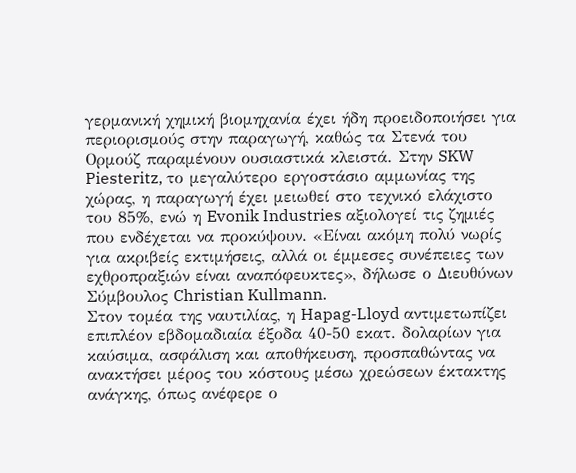γερμανική χημική βιομηχανία έχει ήδη προειδοποιήσει για περιορισμούς στην παραγωγή, καθώς τα Στενά του Ορμούζ παραμένουν ουσιαστικά κλειστά. Στην SKW Piesteritz, το μεγαλύτερο εργοστάσιο αμμωνίας της χώρας, η παραγωγή έχει μειωθεί στο τεχνικό ελάχιστο του 85%, ενώ η Evonik Industries αξιολογεί τις ζημιές που ενδέχεται να προκύψουν. «Είναι ακόμη πολύ νωρίς για ακριβείς εκτιμήσεις, αλλά οι έμμεσες συνέπειες των εχθροπραξιών είναι αναπόφευκτες», δήλωσε ο Διευθύνων Σύμβουλος Christian Kullmann.
Στον τομέα της ναυτιλίας, η Hapag-Lloyd αντιμετωπίζει επιπλέον εβδομαδιαία έξοδα 40-50 εκατ. δολαρίων για καύσιμα, ασφάλιση και αποθήκευση, προσπαθώντας να ανακτήσει μέρος του κόστους μέσω χρεώσεων έκτακτης ανάγκης, όπως ανέφερε ο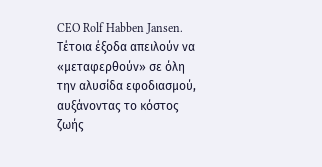CEO Rolf Habben Jansen. Τέτοια έξοδα απειλούν να «μεταφερθούν» σε όλη την αλυσίδα εφοδιασμού, αυξάνοντας το κόστος ζωής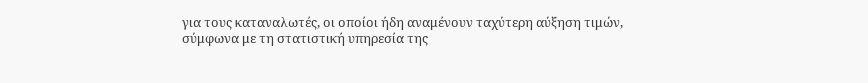για τους καταναλωτές, οι οποίοι ήδη αναμένουν ταχύτερη αύξηση τιμών, σύμφωνα με τη στατιστική υπηρεσία της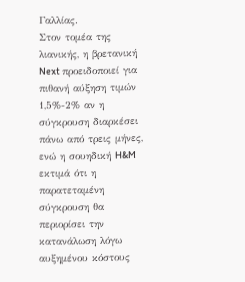Γαλλίας.
Στον τομέα της λιανικής, η βρετανική Next προειδοποιεί για πιθανή αύξηση τιμών 1,5%-2% αν η σύγκρουση διαρκέσει πάνω από τρεις μήνες, ενώ η σουηδική H&M εκτιμά ότι η παρατεταμένη σύγκρουση θα περιορίσει την κατανάλωση λόγω αυξημένου κόστους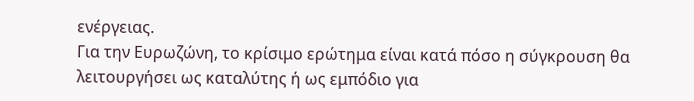ενέργειας.
Για την Ευρωζώνη, το κρίσιμο ερώτημα είναι κατά πόσο η σύγκρουση θα λειτουργήσει ως καταλύτης ή ως εμπόδιο για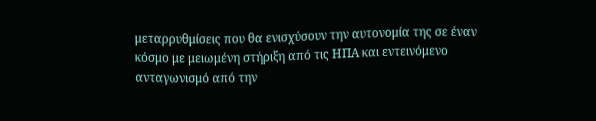μεταρρυθμίσεις που θα ενισχύσουν την αυτονομία της σε έναν κόσμο με μειωμένη στήριξη από τις ΗΠΑ και εντεινόμενο ανταγωνισμό από την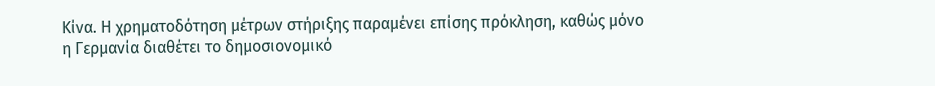Κίνα. Η χρηματοδότηση μέτρων στήριξης παραμένει επίσης πρόκληση, καθώς μόνο η Γερμανία διαθέτει το δημοσιονομικό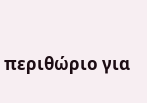περιθώριο για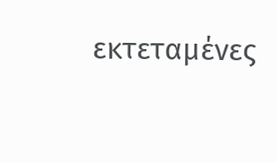εκτεταμένες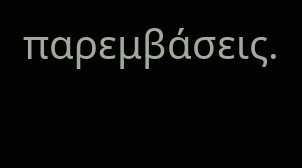παρεμβάσεις.